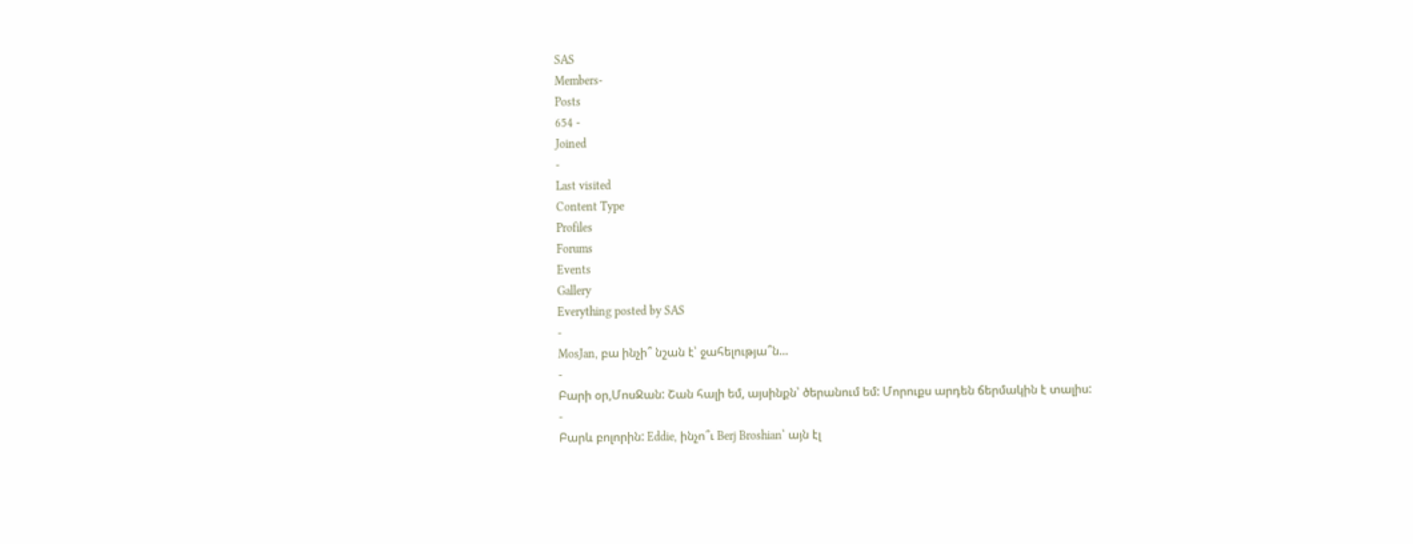SAS
Members-
Posts
654 -
Joined
-
Last visited
Content Type
Profiles
Forums
Events
Gallery
Everything posted by SAS
-
MosJan, բա ինչի՞ նշան է՝ ջահելությա՞ն...
-
Բարի օր,ՄոսՋան: Շան հալի եմ, այսինքն՝ ծերանում եմ: Մորուքս արդեն ճերմակին է տալիս:
-
Բարև բոլորին: Eddie, ինչո՞ւ Berj Broshian՝ այն էլ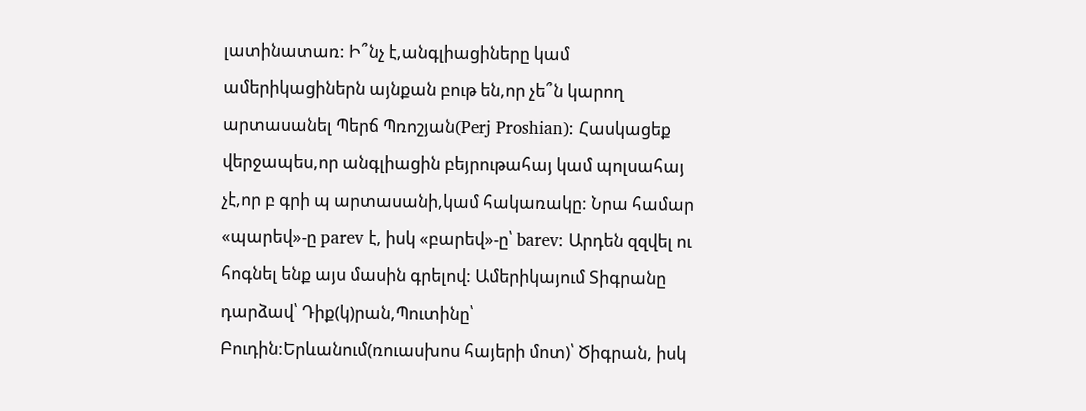լատինատառ: Ի՞նչ է,անգլիացիները կամ ամերիկացիներն այնքան բութ են,որ չե՞ն կարող արտասանել Պերճ Պռոշյան(Perj Proshian): Հասկացեք վերջապես,որ անգլիացին բեյրութահայ կամ պոլսահայ չէ,որ բ գրի պ արտասանի,կամ հակառակը: Նրա համար «պարեվ»-ը parev է, իսկ «բարեվ»-ը՝ barev: Արդեն զզվել ու հոգնել ենք այս մասին գրելով: Ամերիկայում Տիգրանը դարձավ՝ Դիք(կ)րան,Պուտինը՝ Բուդին:Երևանում(ռուասխոս հայերի մոտ)՝ Ծիգրան, իսկ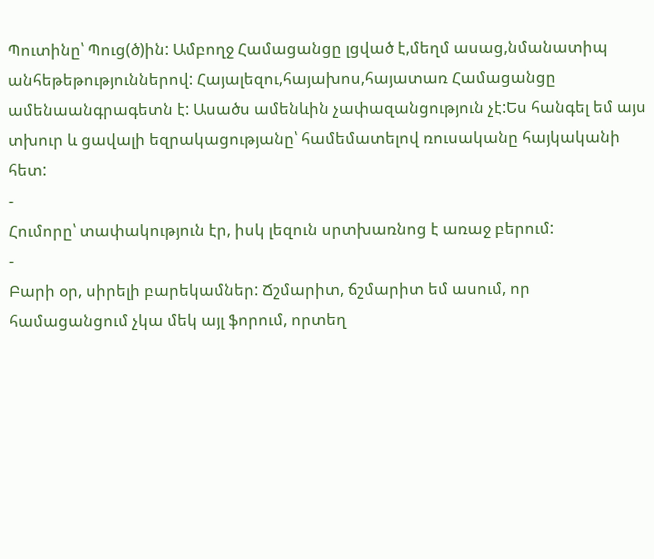Պուտինը՝ Պուց(ծ)ին: Ամբողջ Համացանցը լցված է,մեղմ ասաց,նմանատիպ անհեթեթություններով: Հայալեզու,հայախոս,հայատառ Համացանցը ամենաանգրագետն է: Ասածս ամենևին չափազանցություն չէ:Ես հանգել եմ այս տխուր և ցավալի եզրակացությանը՝ համեմատելով ռուսականը հայկականի հետ:
-
Հումորը՝ տափակություն էր, իսկ լեզուն սրտխառնոց է առաջ բերում:
-
Բարի օր, սիրելի բարեկամներ: Ճշմարիտ, ճշմարիտ եմ ասում, որ համացանցում չկա մեկ այլ ֆորում, որտեղ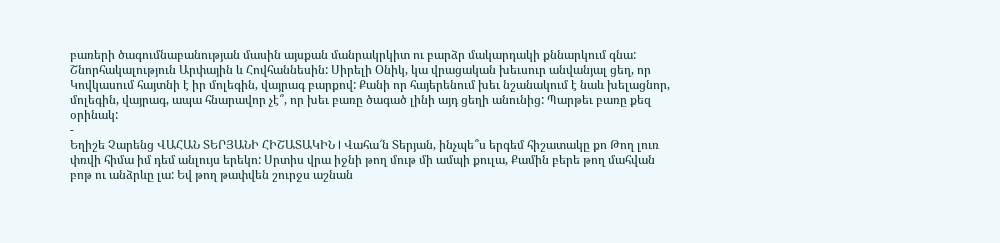բառերի ծագումնաբանության մասին այսքան մանրակրկիտ ու բարձր մակարդակի քննարկում գնա: Շնորհակալություն Արփային և Հովհաննեսին: Սիրելի Օնիկ, կա վրացական խեւսուր անվանյալ ցեղ, որ Կովկասում հայտնի է իր մոլեգին, վայրագ բարքով: Քանի որ հայերենում խեւ նշանակում է նաև խելացնոր, մոլեգին, վայրագ, ապա հնարավոր չէ՞, որ խեւ բառը ծագած լինի այդ ցեղի անունից: Պարթեւ բառը քեզ օրինակ:
-
Եղիշե Չարենց ՎԱՀԱՆ ՏԵՐՅԱՆԻ ՀԻՇԱՏԱԿԻՆ I Վահա՜ն Տերյան, ինչպե՞ս երգեմ հիշատակը քո Թող լուռ փռվի հիմա իմ դեմ անլույս երեկո: Սրտիս վրա իջնի թող մութ մի ամպի քուլա, Քամին բերե թող մահվան բոթ ու անձրևը լա: Եվ թող թափվեն շուրջս աշնան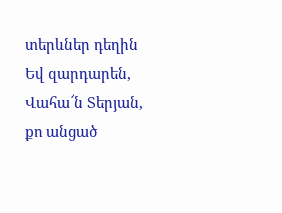տերևներ դեղին Եվ զարդարեն, Վահա՜ն Տերյան, քո անցած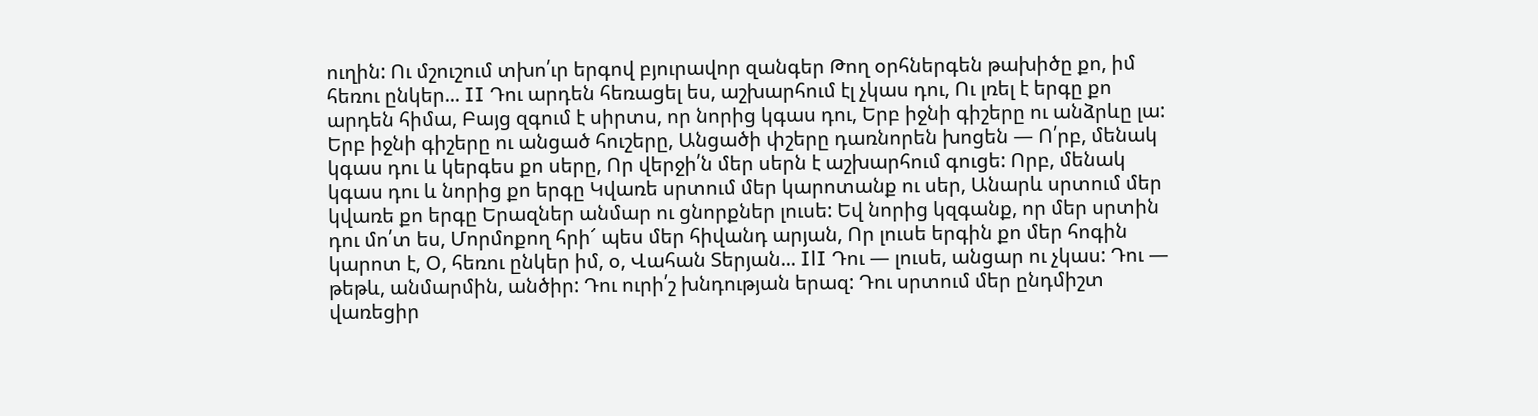ուղին: Ու մշուշում տխո՛ւր երգով բյուրավոր զանգեր Թող օրհներգեն թախիծը քո, իմ հեռու ընկեր... II Դու արդեն հեռացել ես, աշխարհում էլ չկաս դու, Ու լռել է երգը քո արդեն հիմա, Բայց զգում է սիրտս, որ նորից կգաս դու, Երբ իջնի գիշերը ու անձրևը լա: Երբ իջնի գիշերը ու անցած հուշերը, Անցածի փշերը դառնորեն խոցեն — Ո՛րբ, մենակ կգաս դու և կերգես քո սերը, Որ վերջի՛ն մեր սերն է աշխարհում գուցե: Որբ, մենակ կգաս դու և նորից քո երգը Կվառե սրտում մեր կարոտանք ու սեր, Անարև սրտում մեր կվառե քո երգը Երազներ անմար ու ցնորքներ լուսե: Եվ նորից կզգանք, որ մեր սրտին դու մո՛տ ես, Մորմոքող հրի՜ պես մեր հիվանդ արյան, Որ լուսե երգին քո մեր հոգին կարոտ է, Օ, հեռու ընկեր իմ, օ, Վահան Տերյան... IlI Դու — լուսե, անցար ու չկաս: Դու — թեթև, անմարմին, անծիր: Դու ուրի՛շ խնդության երազ: Դու սրտում մեր ընդմիշտ վառեցիր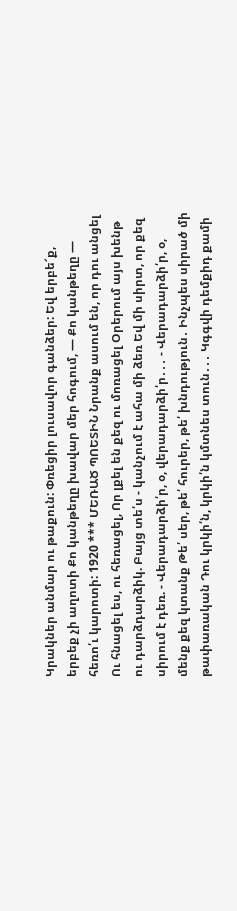Կրակներ անմար ու թաքուն: Փռեցիր լուսավոր գանձեր: Եվ երբե՜ք, երբեք չի աղոտի Քո կանթեղը խավար մեր հոգում, — Քո կանթեղը — հեռո՛ւ կարոտի: 1920 *** ՄԵՌԱԾ ՊՈԵՏԻՆ Նրանք ասում են, որ դու անցել Ու հնացել ես, ու հեռացել, Որ լքել են քեզ ու մոռացել Օրերում այս խենթ ու դարձդարձիկ. Բայց տե՛ս - կանչում է ահա մի ձեռ Եվ մի սիրտ, որ քեզ սիրում է դեռ. - Վերադարձի՛ր, օ, վերադարձի՛ր․․․ - Վերադարձի՛ր, օ, մենք քեզ կտանք Թե՛ սեր, թե՛ հուրեր, թե՛ խնդություն․ Ինչպես սիրած մի թափառական Դու կրկի՛ն, կրկի՛ն կմտնես տուն․․․ Կգգվի դեմքիդ քամի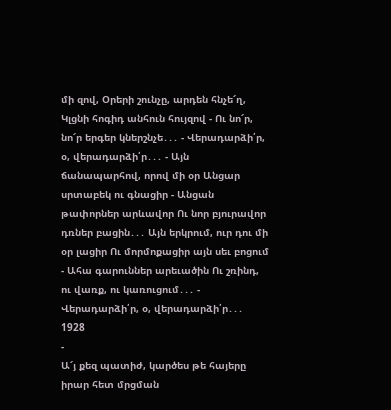մի զով, Օրերի շունչը, արդեն հնչե՜ղ, Կլցնի հոգիդ անհուն հույզով - Ու նո՜ր, նո՜ր երգեր կներշնչե․․․ - Վերադարձի՛ր, օ, վերադարձի՛ր․․․ - Այն ճանապարհով, որով մի օր Անցար սրտաբեկ ու գնացիր - Անցան թափորներ արևավոր Ու նոր բյուրավոր դռներ բացին․․․ Այն երկրում, ուր դու մի օր լացիր Ու մորմոքացիր այն սեւ բոցում - Ահա գարուններ արեւածին Ու շռինդ, ու վառք, ու կառուցում․․․ - Վերադարձի՛ր, օ, վերադարձի՛ր․․․ 1928
-
Ա՜յ քեզ պատիժ, կարծես թե հայերը իրար հետ մրցման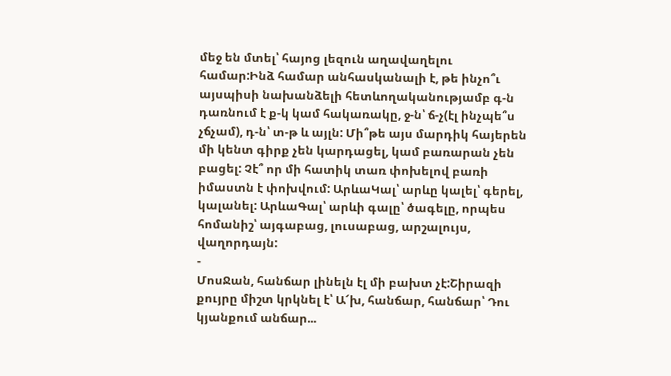մեջ են մտել՝ հայոց լեզուն աղավաղելու համար:Ինձ համար անհասկանալի է, թե ինչո՞ւ այսպիսի նախանձելի հետևողականությամբ գ-ն դառնում է ք-կ կամ հակառակը, ջ-ն՝ ճ-չ(էլ ինչպե՞ս չճչամ), դ-ն՝ տ-թ և այլն: Մի՞թե այս մարդիկ հայերեն մի կենտ գիրք չեն կարդացել, կամ բառարան չեն բացել: Չէ՞ որ մի հատիկ տառ փոխելով բառի իմաստն է փոխվում: ԱրևաԿալ՝ արևը կալել՝ գերել, կալանել: ԱրևաԳալ՝ արևի գալը՝ ծագելը, որպես հոմանիշ՝ այգաբաց, լուսաբաց, արշալույս, վաղորդայն:
-
ՄոսՋան, հանճար լինելն էլ մի բախտ չէ:Շիրազի քույրը միշտ կրկնել է՝ Ա՜խ, հանճար, հանճար՝ Դու կյանքում անճար...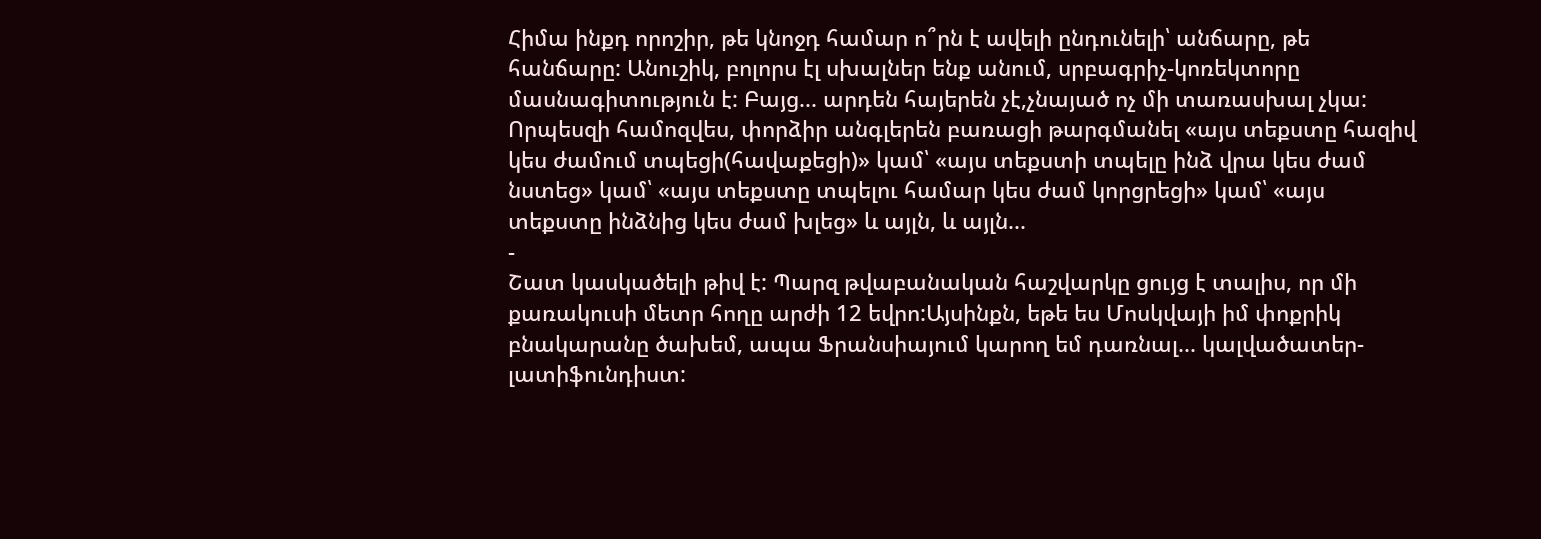Հիմա ինքդ որոշիր, թե կնոջդ համար ո՞րն է ավելի ընդունելի՝ անճարը, թե հանճարը: Անուշիկ, բոլորս էլ սխալներ ենք անում, սրբագրիչ-կոռեկտորը մասնագիտություն է: Բայց... արդեն հայերեն չէ,չնայած ոչ մի տառասխալ չկա: Որպեսզի համոզվես, փորձիր անգլերեն բառացի թարգմանել «այս տեքստը հազիվ կես ժամում տպեցի(հավաքեցի)» կամ՝ «այս տեքստի տպելը ինձ վրա կես ժամ նստեց» կամ՝ «այս տեքստը տպելու համար կես ժամ կորցրեցի» կամ՝ «այս տեքստը ինձնից կես ժամ խլեց» և այլն, և այլն...
-
Շատ կասկածելի թիվ է: Պարզ թվաբանական հաշվարկը ցույց է տալիս, որ մի քառակուսի մետր հողը արժի 12 եվրո:Այսինքն, եթե ես Մոսկվայի իմ փոքրիկ բնակարանը ծախեմ, ապա Ֆրանսիայում կարող եմ դառնալ... կալվածատեր-լատիֆունդիստ: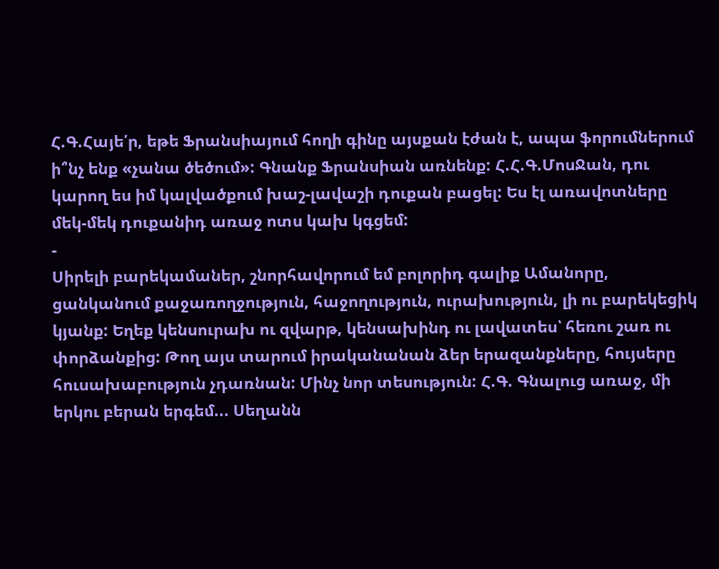Հ.Գ.Հայե՛ր, եթե Ֆրանսիայում հողի գինը այսքան էժան է, ապա ֆորումներում ի՞նչ ենք «չանա ծեծում»: Գնանք Ֆրանսիան առնենք: Հ.Հ.Գ.ՄոսՋան, դու կարող ես իմ կալվածքում խաշ-լավաշի դուքան բացել: Ես էլ առավոտները մեկ-մեկ դուքանիդ առաջ ոտս կախ կգցեմ:
-
Սիրելի բարեկամաներ, շնորհավորում եմ բոլորիդ գալիք Ամանորը, ցանկանում քաջառողջություն, հաջողություն, ուրախություն, լի ու բարեկեցիկ կյանք: Եղեք կենսուրախ ու զվարթ, կենսախինդ ու լավատես՝ հեռու շառ ու փորձանքից: Թող այս տարում իրականանան ձեր երազանքները, հույսերը հուսախաբություն չդառնան: Մինչ նոր տեսություն: Հ.Գ. Գնալուց առաջ, մի երկու բերան երգեմ... Սեղանն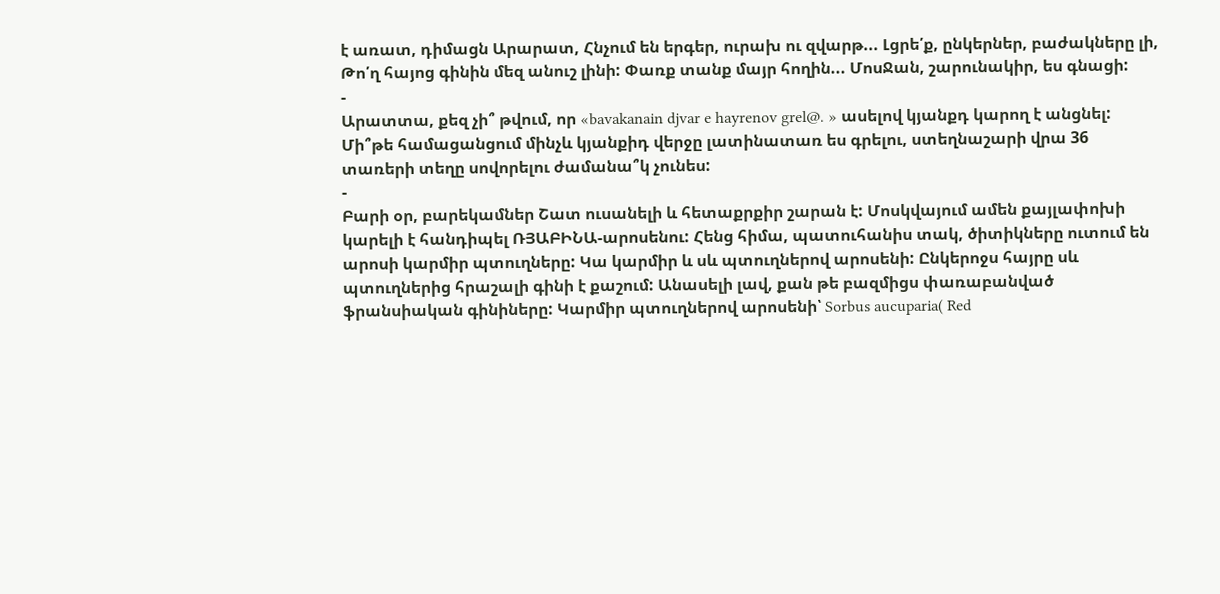է առատ, դիմացն Արարատ, Հնչում են երգեր, ուրախ ու զվարթ... Լցրե՛ք, ընկերներ, բաժակները լի, Թո՛ղ հայոց գինին մեզ անուշ լինի: Փառք տանք մայր հողին... ՄոսՋան, շարունակիր, ես գնացի:
-
Արատտա, քեզ չի՞ թվում, որ «bavakanain djvar e hayrenov grel@. » ասելով կյանքդ կարող է անցնել: Մի՞թե համացանցում մինչև կյանքիդ վերջը լատինատառ ես գրելու, ստեղնաշարի վրա 36 տառերի տեղը սովորելու ժամանա՞կ չունես:
-
Բարի օր, բարեկամներ Շատ ուսանելի և հետաքրքիր շարան է: Մոսկվայում ամեն քայլափոխի կարելի է հանդիպել ՌՅԱԲԻՆԱ-արոսենու: Հենց հիմա, պատուհանիս տակ, ծիտիկները ուտում են արոսի կարմիր պտուղները: Կա կարմիր և սև պտուղներով արոսենի: Ընկերոջս հայրը սև պտուղներից հրաշալի գինի է քաշում: Անասելի լավ, քան թե բազմիցս փառաբանված ֆրանսիական գինիները: Կարմիր պտուղներով արոսենի՝ Sorbus aucuparia( Red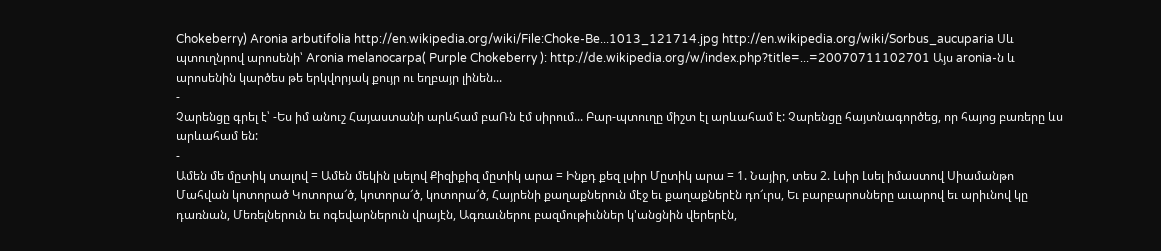Chokeberry) Aronia arbutifolia http://en.wikipedia.org/wiki/File:Choke-Be...1013_121714.jpg http://en.wikipedia.org/wiki/Sorbus_aucuparia Սև պտուղնրով արոսենի՝ Aronia melanocarpa( Purple Chokeberry ): http://de.wikipedia.org/w/index.php?title=...=20070711102701 Այս aronia-ն և արոսենին կարծես թե երկվորյակ քույր ու եղբայր լինեն...
-
Չարենցը գրել է՝ -Ես իմ անուշ Հայաստանի արևհամ բաՌն էմ սիրում... Բար-պտուղը միշտ էլ արևահամ է: Չարենցը հայտնագործեց, որ հայոց բառերը ևս արևահամ են:
-
Ամեն մե մըտիկ տալով = Ամեն մեկին լսելով Քիզիքիզ մըտիկ արա = Ինքդ քեզ լսիր Մըտիկ արա = 1. Նայիր, տես 2. Լսիր Լսել իմաստով Սիամանթո Մահվան կոտորած Կոտորա՜ծ, կոտորա՜ծ, կոտորա՜ծ, Հայրենի քաղաքներուն մէջ եւ քաղաքներէն դո՜ւրս, Եւ բարբարոսները աւարով եւ արիւնով կը դառնան, Մեռելներուն եւ ոգեվարներուն վրայէն, Ագռաւներու բազմութիւններ կ'անցնին վերերէն,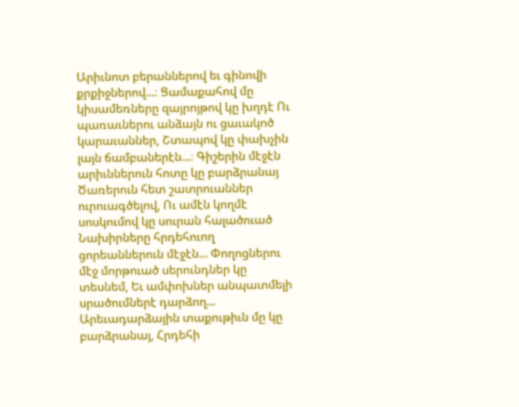Արիւնոտ բերաններով եւ գինովի քրքիջներով...։ Ցամաքահով մը կիսամեռները զայրոյթով կը խղդէ Ու պառաւներու անձայն ու ցաւակոծ կարաւաններ, Շտապով կը փախչին լայն ճամբաներէն...։ Գիշերին մէջէն արիւններուն հոտը կը բարձրանայ Ծառերուն հետ շատրուաններ ուրուագծելով, Ու ամէն կողմէ սոսկումով կը սուրան հալածուած Նախիրները հրդեհուող ցորեաններուն մէջէն... Փողոցներու մէջ մորթուած սերունդներ կը տեսնեմ, Եւ ամփոխներ անպատմելի սրածումներէ դարձող... Արեւադարձային տաքութիւն մը կը բարձրանայ, Հրդեհի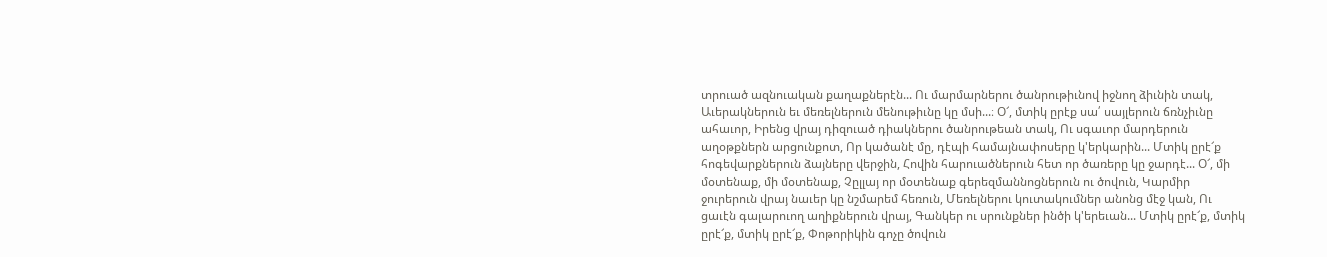տրուած ազնուական քաղաքներէն... Ու մարմարներու ծանրութիւնով իջնող ձիւնին տակ, Աւերակներուն եւ մեռելներուն մենութիւնը կը մսի...։ Օ՜, մտիկ ըրէք սա՛ սայլերուն ճռնչիւնը ահաւոր, Իրենց վրայ դիզուած դիակներու ծանրութեան տակ, Ու սգաւոր մարդերուն աղօթքներն արցունքոտ, Որ կածանէ մը, դէպի համայնափոսերը կ'երկարին... Մտիկ ըրէ՜ք հոգեվարքներուն ձայները վերջին, Հովին հարուածներուն հետ որ ծառերը կը ջարդէ... Օ՜, մի մօտենաք, մի մօտենաք, Չըլլայ որ մօտենաք գերեզմաննոցներուն ու ծովուն, Կարմիր ջուրերուն վրայ նաւեր կը նշմարեմ հեռուն, Մեռելներու կուտակումներ անոնց մէջ կան, Ու ցաւէն գալարուող աղիքներուն վրայ, Գանկեր ու սրունքներ ինծի կ'երեւան... Մտիկ ըրէ՜ք, մտիկ ըրէ՜ք, մտիկ ըրէ՜ք, Փոթորիկին գոչը ծովուն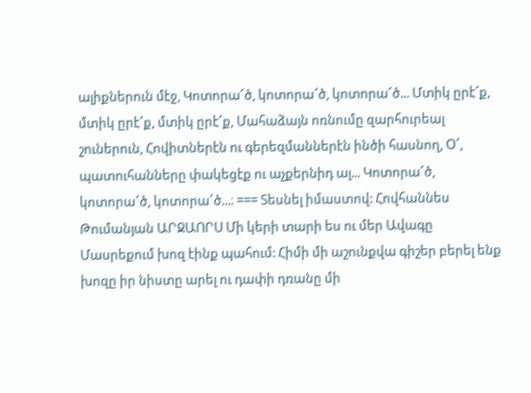ալիքներուն մէջ, Կոտորա՜ծ, կոտորա՜ծ, կոտորա՜ծ... Մտիկ ըրէ՜ք, մտիկ ըրէ՜ք, մտիկ ըրէ՜ք, Մահաձայն ոռնումը զարհուրեալ շուներուն, Հովիտներէն ու գերեզմաններէն ինծի հասնող, Օ՜, պատուհանները փակեցէք ու աչքերնիդ ալ... Կոտորա՜ծ, կոտորա՜ծ, կոտորա՜ծ...։ === Տեսնել իմաստով: Հովհաննես Թումանյան ԱՐՋԱՈՐՍ Մի կերի տարի ես ու մեր Ավագը Մասրեքում խոզ էինք պահում: Հիմի մի աշունքվա գիշեր բերել ենք խոզը իր նիստը արել ու դափի դռանը մի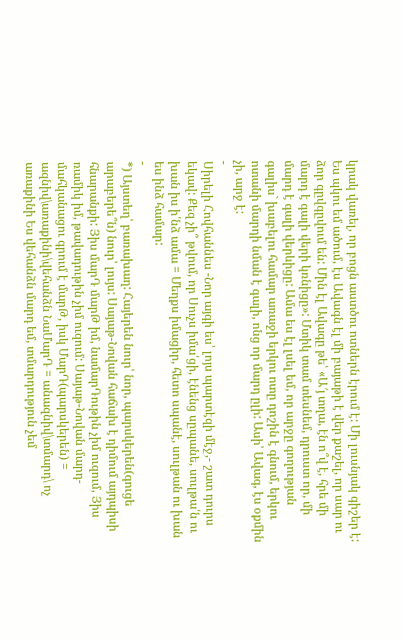կրակ վառել, որ բոցն աստծու ոտներն էրում է: Մի լուսնյակ գիշեր է: Ես պկու եմ ածում, էս Ավագն էլ մի բայաթի է վեր քաշել, որ սար ու ձոր գըվգըվում են: Մին էլ Ավագը թե՝ «Ա՜յ տղա, էն ո՞վ է, հրե մի մարդ է գալի վերի կռնիցը»: Մտիկ տամ տեսնեմ, դրուստ որ, մի մարդ է գալի վերևիցը: Ամա ես էլ լսել եմ, որ արջը գողության գալիս` խաբելու համար առաջի երկու ոտը դոշին է գնում, երկու ոտանի մարդի նման է գալի, ոնց որ մարդ ըլի: Ասի՝ Ավագ, էս օքմին չի, արջ է:
-
Սիրելի Հովհաննես -Նոր այգի ես՝ լոյս պարտէզի մէջ,- շատ դուրս եկավ: Քեզ չի՞ թվում, որ Սուչս իմա՛ցի, էնենց սըպանե, սուլթա՛ն ու խան իս ի՛նձ ամա = Մեղքս իմացիր, հետո սպանէ, սուլթան ու խան ես ինձ համար:
-
*) Այստեղ՝ բառախաղ: Հայերեն նուր՝ նոր, պարսկերեն(գուցե արաբերե՞ն) նուր՝ լույս: Սայաթ-Նովան հաճախ է դիմում այդպիսի հնարանքի: Յիս մարԴ մարԹ իմ, նամարԴութին չիմ ուզում, Յիս ռամիկ իմ, թավադութին չիմ ուզում: Սայաթ-Նովան մարդ-մահկանացու գրում է մարԹ, իսկ ՄարԴ(պարսկերեն) = ազնիվ\առաքինի\վեհանձն ՆաՄարԴ = անազնիվ\տմարդ\ ոչ առաքինի Ես վեհանձն մարդ եմ, տմարդություն չեմ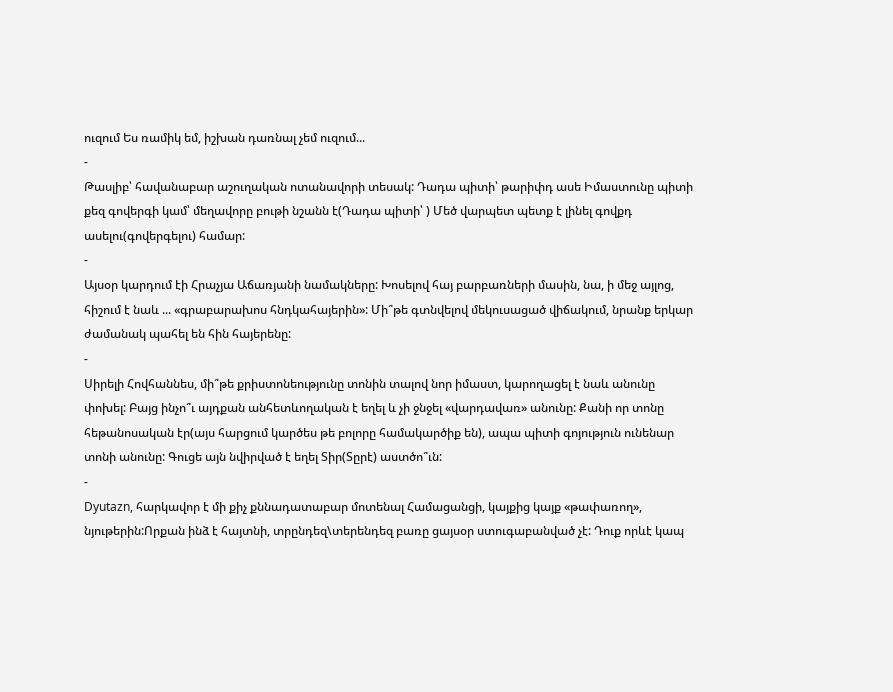ուզում Ես ռամիկ եմ, իշխան դառնալ չեմ ուզում...
-
Թասլիբ՝ հավանաբար աշուղական ոտանավորի տեսակ: Դադա պիտի՝ թարիփդ ասե Իմաստունը պիտի քեզ գովերգի կամ՝ մեղավորը բութի նշանն է(Դադա պիտի՝ ) Մեծ վարպետ պետք է լինել գովքդ ասելու(գովերգելու) համար:
-
Այսօր կարդում էի Հրաչյա Աճառյանի նամակները: Խոսելով հայ բարբառների մասին, նա, ի մեջ այլոց, հիշում է նաև ... «գրաբարախոս հնդկահայերին»: Մի՞թե գտնվելով մեկուսացած վիճակում, նրանք երկար ժամանակ պահել են հին հայերենը:
-
Սիրելի Հովհաննես, մի՞թե քրիստոնեությունը տոնին տալով նոր իմաստ, կարողացել է նաև անունը փոխել: Բայց ինչո՞ւ այդքան անհետևողական է եղել և չի ջնջել «վարդավառ» անունը: Քանի որ տոնը հեթանոսական էր(այս հարցում կարծես թե բոլորը համակարծիք են), ապա պիտի գոյություն ունենար տոնի անունը: Գուցե այն նվիրված է եղել Տիր(Տըրէ) աստծո՞ւն:
-
Dyutazn, հարկավոր է մի քիչ քննադատաբար մոտենալ Համացանցի, կայքից կայք «թափառող», նյութերին:Որքան ինձ է հայտնի, տրընդեզ\տերենդեզ բառը ցայսօր ստուգաբանված չէ: Դուք որևէ կապ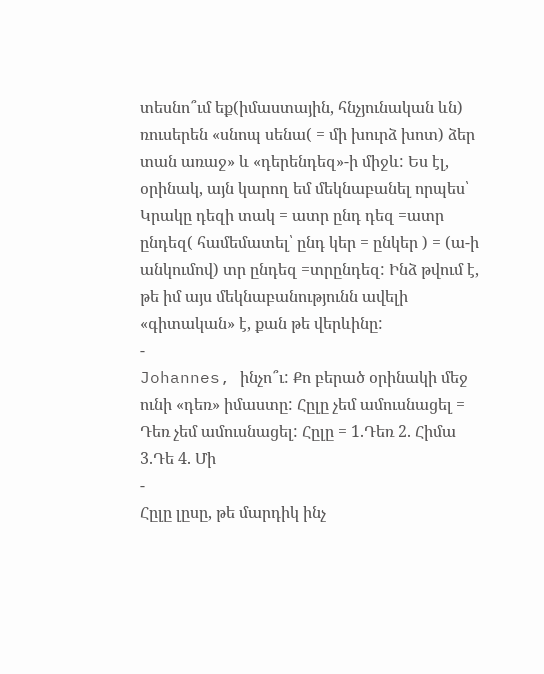տեսնո՞ւմ եք(իմաստային, հնչյունական ևն) ռուսերեն «սնոպ սենա( = մի խուրձ խոտ) ձեր տան առաջ» և «դերենդեզ»-ի միջև: Ես էլ, օրինակ, այն կարող եմ մեկնաբանել որպես՝ Կրակը դեզի տակ = ատր ընդ դեզ =ատր ընդեզ( համեմատել՝ ընդ կեր = ընկեր ) = (ա-ի անկումով) տր ընդեզ =տրընդեզ: Ինձ թվում է, թե իմ այս մեկնաբանությունն ավելի «գիտական» է, քան թե վերևինը:
-
Johannes, ինչո՞ւ: Քո բերած օրինակի մեջ ունի «դեռ» իմաստը: Հըլը չեմ ամուսնացել = Դեռ չեմ ամուսնացել: Հըլը = 1.Դեռ 2. Հիմա 3.Դե 4. Մի
-
Հըլը լըսը, թե մարդիկ ինչ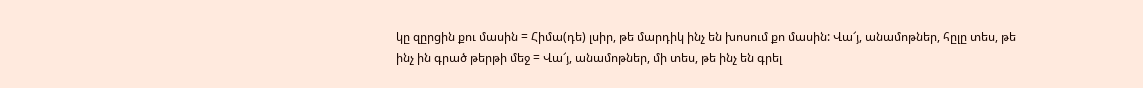կը զըրցին քու մասին = Հիմա(դե) լսիր, թե մարդիկ ինչ են խոսում քո մասին: Վա՜յ, անամոթներ, հըլը տես, թե ինչ ին գրած թերթի մեջ = Վա՜յ, անամոթներ, մի տես, թե ինչ են գրել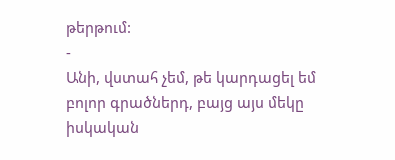թերթում:
-
Անի, վստահ չեմ, թե կարդացել եմ բոլոր գրածներդ, բայց այս մեկը իսկական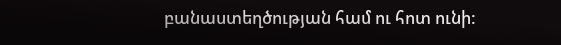բանաստեղծության համ ու հոտ ունի: